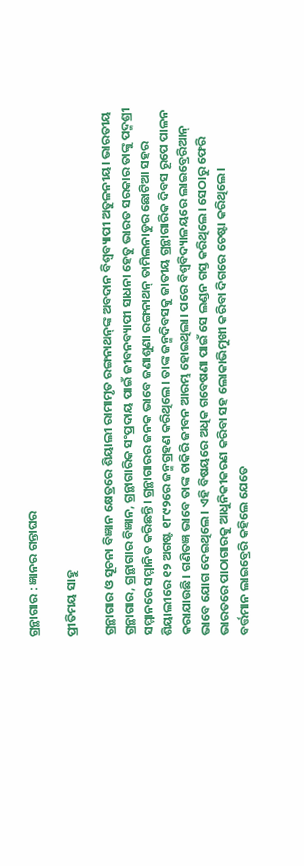ଗ୍ରନ୍ଥାଗାର : ଜ୍ଞାନର ଗନ୍ତାଘର

ପ୍ରୀତିମୟ ସାହୁ

ଗ୍ରନ୍ଥାଗାର ଓ ସୂଚନା ବିଜ୍ଞାନ କ୍ଷେତ୍ରରେ ଶିୟାଲୀ ରାମାମୃତ ରଙ୍ଗନାଥନ୍‌ଙ୍କ ଅବଦାନ ବିଶ୍ୱବ୍ୟାପୀ ଅତୁଳନୀୟ। ଭାରତୀୟ ଗ୍ରନ୍ଥାଗାର, ଗ୍ରନ୍ଥାଗାର ବିଜ୍ଞାନ, ଗ୍ରନ୍ଥାଗାରିକ ସଂପ୍ରଦାୟ ପାଇଁ ଜୀବନବ୍ୟାପୀ ସାଧନା ହେତୁ ଭାରତ ସରକାର ତାଙ୍କୁ ପଦ୍ମଶ୍ରୀ ସମ୍ମାନରେ ସମ୍ମାନିତ କରିଛନ୍ତି। ଗ୍ରନ୍ଥାଗାରର ଜନକ ଭାବେ ଜଣାଶୁଣା ରଙ୍ଗନାଥନ୍‌ ତାମିଲନାଡୁର ଛୋଟିଆ ସହର ଶିୟାଲୀରେ ୧୨ ଅଗଷ୍ଟ ୧୮୯୨ରେ ଜନ୍ମଗ୍ରହଣ କରିଥିଲେ। ତାଙ୍କ ଜନ୍ମଦିବସକୁ ଜାତୀୟ ଗ୍ରନ୍ଥାଗାରିକ ଦିବସ ରୂପେ ପାଳନ କରାଯାଉଛି। ଗଣିତଜ୍ଞ ଭାବେ ତାଙ୍କ ଚାକିରି ଜୀବନ ଆରମ୍ଭ ହୋଇଥିଲା। ପରେ ବିଶ୍ୱବିଦ୍ୟାଳୟରେ ଲାଇବ୍ରେରିଆନ୍‌ ଭାବେ ଯୋଗ ଦେଇଥିଲେ। ଏହି ବିଷୟରେ ଅଧିକ ଗବେଷଣା ପାଇଁ ସେ ଲଣ୍ଡନ ଗସ୍ତ କରିଥିଲେ। ସେଠାରୁ ଫେରି ଭାରତରେ ପାଠାଗାରକୁ ଆଧୁନିକୀକରଣ କରିବା ସହ ଲୋକାଭିମୁଖୀ କରିବା ଦିଗରେ ଚେଷ୍ଟା କରିଥିଲେ।
ବର୍ତ୍ତମାନ ଲାଇବ୍ରେରି କହିଲେ ଯେତେ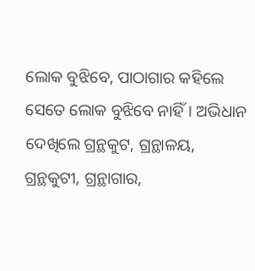ଲୋକ ବୁଝିବେ, ପାଠାଗାର କହିଲେ ସେତେ ଲୋକ ବୁଝିବେ ନାହିଁ। ଅଭିଧାନ ଦେଖିଲେ ଗ୍ରନ୍ଥକୁଟ, ଗ୍ରନ୍ଥାଳୟ, ଗ୍ରନ୍ଥକୁଟୀ, ଗ୍ରନ୍ଥାଗାର,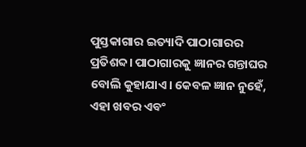ପୁସ୍ତକାଗାର ଇତ୍ୟାଦି ପାଠାଗାରର ପ୍ରତିଶବ୍ଦ। ପାଠାଗାରକୁ ଜ୍ଞାନର ଗନ୍ତାଘର ବୋଲି କୁହାଯାଏ। କେବଳ ଜ୍ଞାନ ନୁହେଁ, ଏହା ଖବର ଏବଂ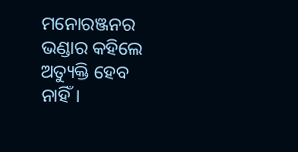ମନୋରଞ୍ଜନର ଭଣ୍ଡାର କହିଲେ ଅତ୍ୟୁକ୍ତି ହେବ ନାହିଁ।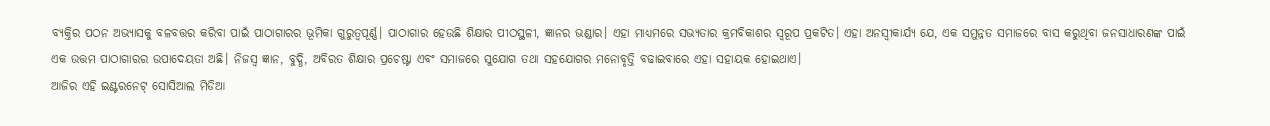ବ୍ୟକ୍ତିର ପଠନ ଅଭ୍ୟାସକୁ ବଳବତ୍ତର କରିବା ପାଇଁ ପାଠାଗାରର ଭୂମିକା ଗୁରୁତ୍ୱପୂର୍ଣ୍ଣ। ପାଠାଗାର ହେଉଛି ଶିକ୍ଷାର ପୀଠସ୍ଥଳୀ, ଜ୍ଞାନର ଭଣ୍ଡାର। ଏହା ମାଧ୍ୟମରେ ସଭ୍ୟତାର କ୍ରମବିକାଶର ସ୍ବରୂପ ପ୍ରକଟିତ। ଏହା ଅନସ୍ବୀକାର୍ଯ୍ୟ ଯେ, ଏକ ସମୁନ୍ନତ ସମାଜରେ ବାସ କରୁଥିବା ଜନସାଧାରଣଙ୍କ ପାଇଁ ଏକ ଉତ୍ତମ ପାଠାଗାରର ଉପାଦେୟତା ଅଛି। ନିଜସ୍ବ ଜ୍ଞାନ, ବୁଦ୍ଧି, ଅବିରତ ଶିକ୍ଷାର ପ୍ରଚେଷ୍ଟା ଏବଂ ସମାଜରେ ସୁଯୋଗ ତଥା ସହଯୋଗର ମନୋବୃତ୍ତି ବଢାଇବାରେ ଏହା ସହାୟକ ହୋଇଥାଏ।
ଆଜିର ଏହି ଇଣ୍ଟରନେଟ୍‌ ସୋସିଆଲ ମିଡିଆ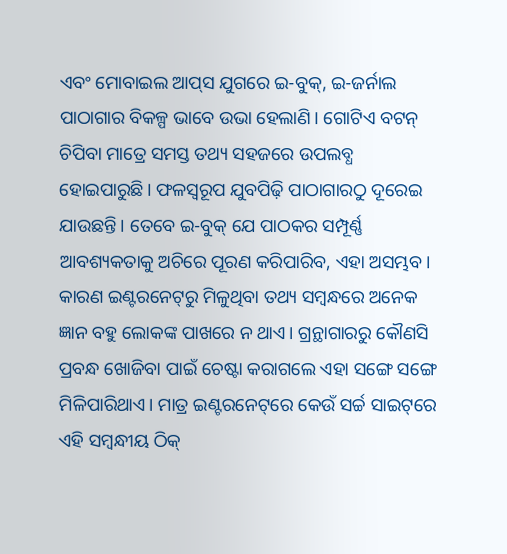ଏବଂ ମୋବାଇଲ ଆପ୍‌ସ ଯୁଗରେ ଇ-ବୁକ୍‌, ଇ-ଜର୍ନାଲ ପାଠାଗାର ବିକଳ୍ପ ଭାବେ ଉଭା ହେଲାଣି। ଗୋଟିଏ ବଟନ୍‌ ଚିପିବା ମାତ୍ରେ ସମସ୍ତ ତଥ୍ୟ ସହଜରେ ଉପଲବ୍ଧ ହୋଇପାରୁଛି। ଫଳସ୍ବରୂପ ଯୁବପିଢ଼ି ପାଠାଗାରଠୁ ଦୂରେଇ ଯାଉଛନ୍ତି। ତେବେ ଇ-ବୁକ୍‌ ଯେ ପାଠକର ସମ୍ପୂର୍ଣ୍ଣ ଆବଶ୍ୟକତାକୁ ଅଚିରେ ପୂରଣ କରିପାରିବ, ଏହା ଅସମ୍ଭବ। କାରଣ ଇଣ୍ଟରନେଟ୍‌ରୁ ମିଳୁଥିବା ତଥ୍ୟ ସମ୍ବନ୍ଧରେ ଅନେକ ଜ୍ଞାନ ବହୁ ଲୋକଙ୍କ ପାଖରେ ନ ଥାଏ। ଗ୍ରନ୍ଥାଗାରରୁ କୌଣସି ପ୍ରବନ୍ଧ ଖୋଜିବା ପାଇଁ ଚେଷ୍ଟା କରାଗଲେ ଏହା ସଙ୍ଗେ ସଙ୍ଗେ ମିଳିପାରିଥାଏ। ମାତ୍ର ଇଣ୍ଟରନେଟ୍‌ରେ କେଉଁ ସର୍ଚ୍ଚ ସାଇଟ୍‌ରେ ଏହି ସମ୍ବନ୍ଧୀୟ ଠିକ୍‌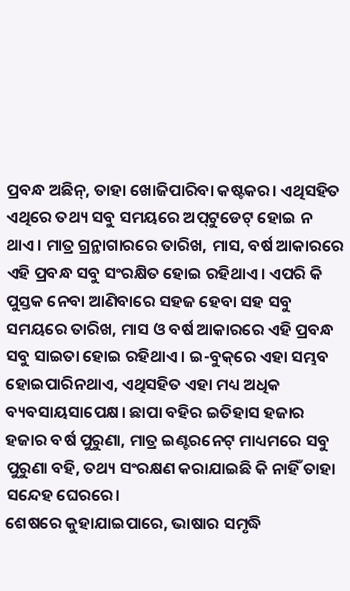ପ୍ରବନ୍ଧ ଅଛିନ୍‌, ତାହା ଖୋଜିପାରିବା କଷ୍ଟକର। ଏଥିସହିତ ଏଥିରେ ତଥ୍ୟ ସବୁ ସମୟରେ ଅପ୍‌ଟୁଡେଟ୍‌ ହୋଇ ନ ଥାଏ। ମାତ୍ର ଗ୍ରନ୍ଥାଗାରରେ ତାରିଖ, ମାସ, ବର୍ଷ ଆକାରରେ ଏହି ପ୍ରବନ୍ଧ ସବୁ ସଂରକ୍ଷିତ ହୋଇ ରହିଥାଏ। ଏପରି କି ପୁସ୍ତକ ନେବା ଆଣିବାରେ ସହଜ ହେବା ସହ ସବୁ ସମୟରେ ତାରିଖ, ମାସ ଓ ବର୍ଷ ଆକାରରେ ଏହି ପ୍ରବନ୍ଧ ସବୁ ସାଇତା ହୋଇ ରହିଥାଏ। ଇ-ବୁକ୍‌ରେ ଏହା ସମ୍ଭବ ହୋଇପାରିନଥାଏ, ଏଥିସହିତ ଏହା ମଧ୍ୟ ଅଧିକ ବ୍ୟବସାୟସାପେକ୍ଷ। ଛାପା ବହିର ଇତିହାସ ହଜାର ହଜାର ବର୍ଷ ପୁରୁଣା, ମାତ୍ର ଇଣ୍ଟରନେଟ୍‌ ମାଧ୍ୟମରେ ସବୁ ପୁରୁଣା ବହି, ତଥ୍ୟ ସଂରକ୍ଷଣ କରାଯାଇଛି କି ନାହିଁ ତାହା ସନ୍ଦେହ ଘେରରେ।
ଶେଷରେ କୁହାଯାଇପାରେ, ଭାଷାର ସମୃଦ୍ଧି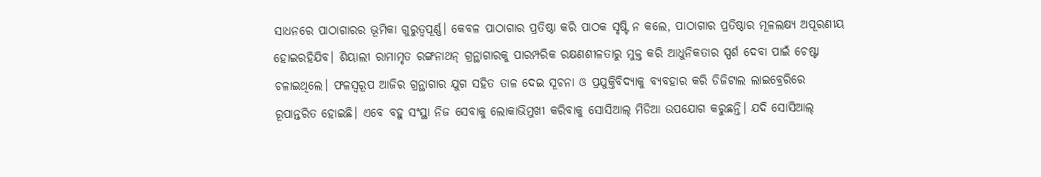ସାଧନରେ ପାଠାଗାରର ଭୂମିକା ଗୁରୁତ୍ୱପୂର୍ଣ୍ଣ। କେବଳ ପାଠାଗାର ପ୍ରତିଷ୍ଠା କରି ପାଠକ ସୃଷ୍ଟି ନ କଲେ, ପାଠାଗାର ପ୍ରତିଷ୍ଠାର ମୂଳଲକ୍ଷ୍ୟ ଅପୂରଣୀୟ ହୋଇରହିଯିବ। ଶିୟାଲୀ ରାମାମୃତ ରଙ୍ଗନାଥନ୍‌ ଗ୍ରନ୍ଥାଗାରକୁ ପାରମ୍ପରିକ ରକ୍ଷଣଶୀଳତାରୁ ମୁକ୍ତ କରି ଆଧୁନିକତାର ସ୍ପର୍ଶ ଦେବା ପାଇଁ ଚେଷ୍ଟା ଚଳାଇଥିଲେ। ଫଳସ୍ବରୂପ ଆଜିର ଗ୍ରନ୍ଥାଗାର ଯୁଗ ସହିତ ତାଳ ଦେଇ ସୂଚନା ଓ ପ୍ରଯୁକ୍ତିବିଦ୍ୟାକୁ ବ୍ୟବହାର କରି ଡିଜିଟାଲ ଲାଇବ୍ରେରିରେ ରୂପାନ୍ତରିତ ହୋଇଛି। ଏବେ ବହୁ ସଂସ୍ଥା ନିଜ ସେବାକୁ ଲୋକାଭିମୁଖୀ କରିବାକୁ ସୋସିଆଲ୍‌ ମିଡିଆ ଉପଯୋଗ କରୁଛନ୍ତି। ଯଦି ସୋସିଆଲ୍‌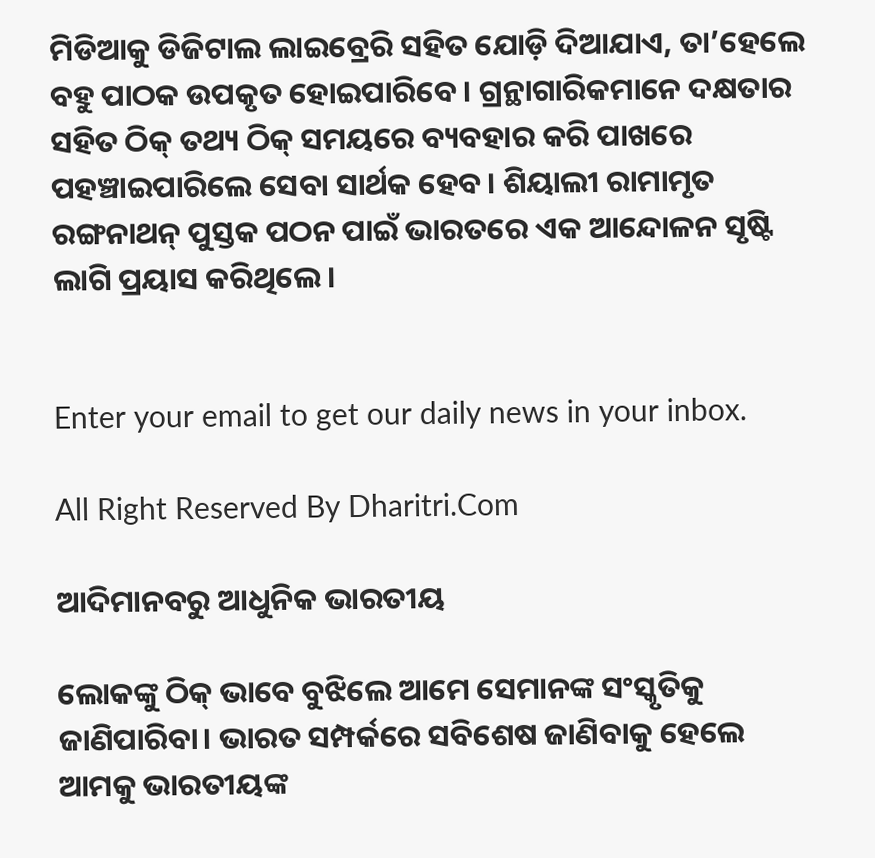ମିଡିଆକୁ ଡିଜିଟାଲ ଲାଇବ୍ରେରି ସହିତ ଯୋଡ଼ି ଦିଆଯାଏ, ତା’ହେଲେ ବହୁ ପାଠକ ଉପକୃତ ହୋଇପାରିବେ। ଗ୍ରନ୍ଥାଗାରିକମାନେ ଦକ୍ଷତାର ସହିତ ଠିକ୍‌ ତଥ୍ୟ ଠିକ୍‌ ସମୟରେ ବ୍ୟବହାର କରି ପାଖରେ ପହଞ୍ଚାଇପାରିଲେ ସେବା ସାର୍ଥକ ହେବ। ଶିୟାଲୀ ରାମାମୃତ ରଙ୍ଗନାଥନ୍‌ ପୁସ୍ତକ ପଠନ ପାଇଁ ଭାରତରେ ଏକ ଆନ୍ଦୋଳନ ସୃଷ୍ଟି ଲାଗି ପ୍ରୟାସ କରିଥିଲେ।


Enter your email to get our daily news in your inbox.

All Right Reserved By Dharitri.Com

ଆଦିମାନବରୁ ଆଧୁନିକ ଭାରତୀୟ

ଲୋକଙ୍କୁ ଠିକ୍‌ ଭାବେ ବୁଝିଲେ ଆମେ ସେମାନଙ୍କ ସଂସ୍କୃତିକୁ ଜାଣିପାରିବା। ଭାରତ ସମ୍ପର୍କରେ ସବିଶେଷ ଜାଣିବାକୁ ହେଲେ ଆମକୁ ଭାରତୀୟଙ୍କ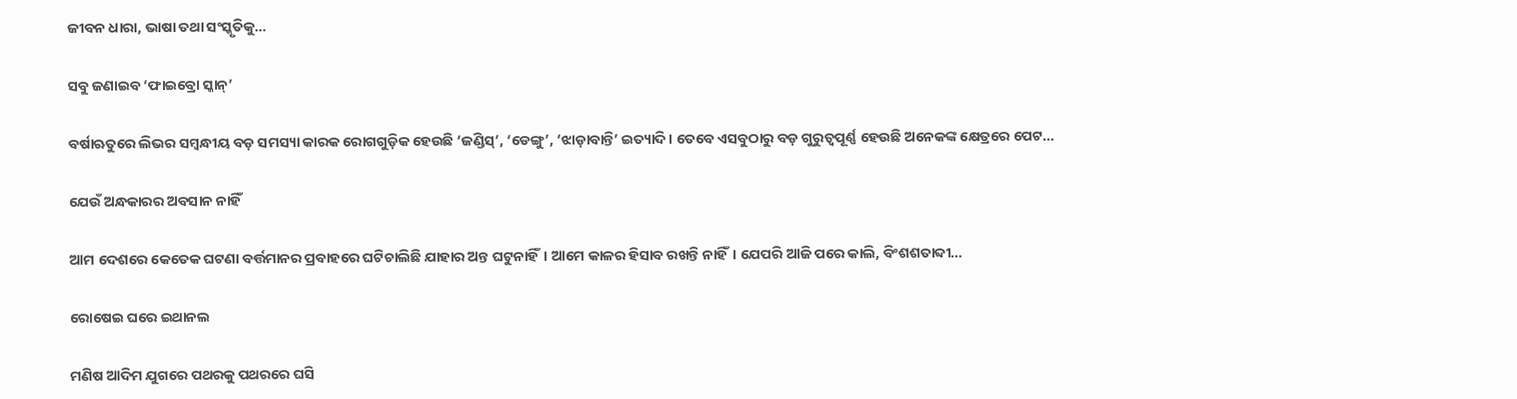ଜୀବନ ଧାରା, ଭାଷା ତଥା ସଂସ୍କୃତିକୁ…

ସବୁ ଜଣାଇବ ‘ଫାଇବ୍ରୋ ସ୍କାନ୍‌’

ବର୍ଷାଋତୁରେ ଲିଭର ସମ୍ବନ୍ଧୀୟ ବଡ଼ ସମସ୍ୟା କାରକ ରୋଗଗୁଡ଼ିକ ହେଉଛି ‘ଜଣ୍ଡିସ୍‌’, ‘ଡେଙ୍ଗୁ’, ‘ଝାଡ଼ାବାନ୍ତି’ ଇତ୍ୟାଦି। ତେବେ ଏସବୁଠାରୁ ବଡ଼ ଗୁରୁତ୍ୱପୂର୍ଣ୍ଣ ହେଉଛି ଅନେକଙ୍କ କ୍ଷେତ୍ରରେ ପେଟ…

ଯେଉଁ ଅନ୍ଧକାରର ଅବସାନ ନାହିଁ

ଆମ ଦେଶରେ କେତେକ ଘଟଣା ବର୍ତ୍ତମାନର ପ୍ରବାହରେ ଘଟିଚାଲିଛି ଯାହାର ଅନ୍ତ ଘଟୁନାହିଁ। ଆମେ କାଳର ହିସାବ ରଖନ୍ତି ନାହିଁ। ଯେପରି ଆଜି ପରେ କାଲି, ବିଂଶଶତାବ୍ଦୀ…

ରୋଷେଇ ଘରେ ଇଥାନଲ

ମଣିଷ ଆଦିମ ଯୁଗରେ ପଥରକୁ ପଥରରେ ଘସି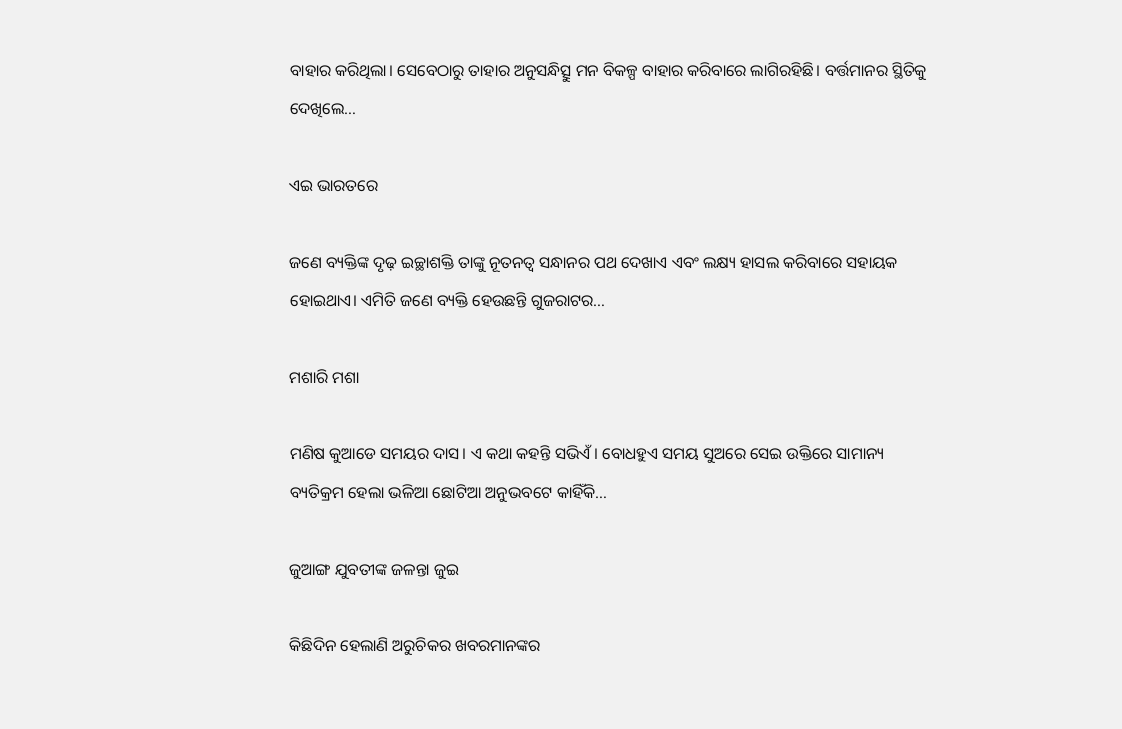ବାହାର କରିଥିଲା। ସେବେଠାରୁ ତାହାର ଅନୁସନ୍ଧିତ୍ସୁ ମନ ବିକଳ୍ପ ବାହାର କରିବାରେ ଲାଗିରହିଛି। ବର୍ତ୍ତମାନର ସ୍ଥିତିକୁ ଦେଖିଲେ…

ଏଇ ଭାରତରେ

ଜଣେ ବ୍ୟକ୍ତିଙ୍କ ଦୃଢ଼ ଇଚ୍ଛାଶକ୍ତି ତାଙ୍କୁ ନୂତନତ୍ୱ ସନ୍ଧାନର ପଥ ଦେଖାଏ ଏବଂ ଲକ୍ଷ୍ୟ ହାସଲ କରିବାରେ ସହାୟକ ହୋଇଥାଏ। ଏମିତି ଜଣେ ବ୍ୟକ୍ତି ହେଉଛନ୍ତି ଗୁଜରାଟର…

ମଶାରି ମଶା

ମଣିଷ କୁଆଡେ ସମୟର ଦାସ। ଏ କଥା କହନ୍ତି ସଭିଏଁ। ବୋଧହୁଏ ସମୟ ସୁଅରେ ସେଇ ଉକ୍ତିରେ ସାମାନ୍ୟ ବ୍ୟତିକ୍ରମ ହେଲା ଭଳିଆ ଛୋଟିଆ ଅନୁଭବଟେ କାହିଁକି…

ଜୁଆଙ୍ଗ ଯୁବତୀଙ୍କ ଜଳନ୍ତା ଜୁଇ

କିଛିଦିନ ହେଲାଣି ଅରୁଚିକର ଖବରମାନଙ୍କର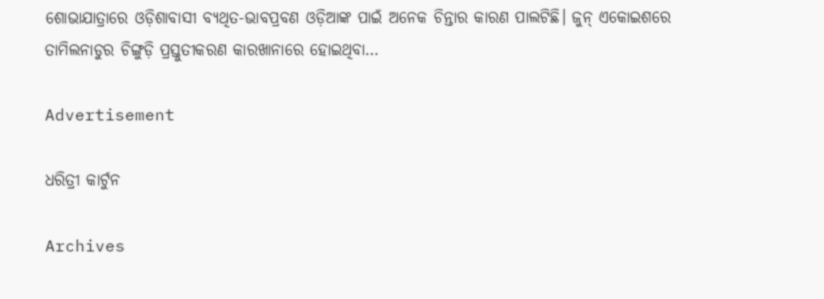ଶୋଭାଯାତ୍ରାରେ ଓଡ଼ିଶାବାସୀ ବ୍ୟଥିତ-ଭାବପ୍ରବଣ ଓଡ଼ିଆଙ୍କ ପାଇଁ ଅନେକ ଚିନ୍ତାର କାରଣ ପାଲଟିଛି। ଜୁନ୍‌ ଏକୋଇଶରେ ତାମିଲନାଡୁର ଚିଙ୍ଗୁଡ଼ି ପ୍ରସ୍ତୁତୀକରଣ କାରଖାନାରେ ହୋଇଥିବା…

Advertisement

ଧରିତ୍ରୀ କାର୍ଟୁନ

Archives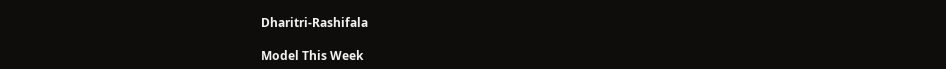Dharitri-Rashifala

Model This Week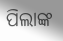ପିଲାଙ୍କ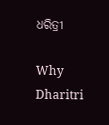ଧରିତ୍ରୀ

Why Dharitri